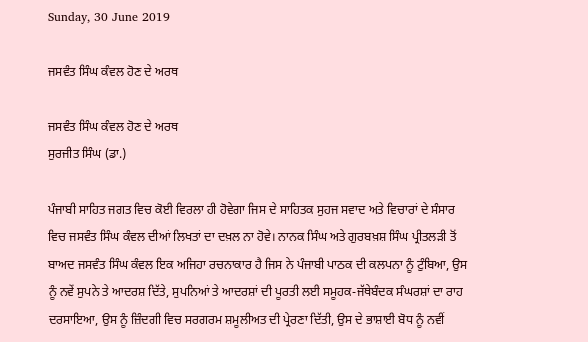Sunday, 30 June 2019

ਜਸਵੰਤ ਸਿੰਘ ਕੰਵਲ ਹੋਣ ਦੇ ਅਰਥ

ਜਸਵੰਤ ਸਿੰਘ ਕੰਵਲ ਹੋਣ ਦੇ ਅਰਥ
ਸੁਰਜੀਤ ਸਿੰਘ (ਡਾ.)

ਪੰਜਾਬੀ ਸਾਹਿਤ ਜਗਤ ਵਿਚ ਕੋਈ ਵਿਰਲਾ ਹੀ ਹੋਵੇਗਾ ਜਿਸ ਦੇ ਸਾਹਿਤਕ ਸੁਹਜ ਸਵਾਦ ਅਤੇ ਵਿਚਾਰਾਂ ਦੇ ਸੰਸਾਰ ਵਿਚ ਜਸਵੰਤ ਸਿੰਘ ਕੰਵਲ ਦੀਆਂ ਲਿਖਤਾਂ ਦਾ ਦਖ਼ਲ ਨਾ ਹੋਵੇ। ਨਾਨਕ ਸਿੰਘ ਅਤੇ ਗੁਰਬਖ਼ਸ਼ ਸਿੰਘ ਪ੍ਰੀਤਲੜੀ ਤੋਂ ਬਾਅਦ ਜਸਵੰਤ ਸਿੰਘ ਕੰਵਲ ਇਕ ਅਜਿਹਾ ਰਚਨਾਕਾਰ ਹੈ ਜਿਸ ਨੇ ਪੰਜਾਬੀ ਪਾਠਕ ਦੀ ਕਲਪਨਾ ਨੂੰ ਟੁੰਬਿਆ, ਉਸ ਨੂੰ ਨਵੇਂ ਸੁਪਨੇ ਤੇ ਆਦਰਸ਼ ਦਿੱਤੇ, ਸੁਪਨਿਆਂ ਤੇ ਆਦਰਸ਼ਾਂ ਦੀ ਪੂਰਤੀ ਲਈ ਸਮੂਹਕ-ਜੱਥੇਬੰਦਕ ਸੰਘਰਸ਼ਾਂ ਦਾ ਰਾਹ ਦਰਸਾਇਆ, ਉਸ ਨੂੰ ਜ਼ਿੰਦਗੀ ਵਿਚ ਸਰਗਰਮ ਸ਼ਮੂਲੀਅਤ ਦੀ ਪ੍ਰੇਰਣਾ ਦਿੱਤੀ, ਉਸ ਦੇ ਭਾਸ਼ਾਈ ਬੋਧ ਨੂੰ ਨਵੀਂ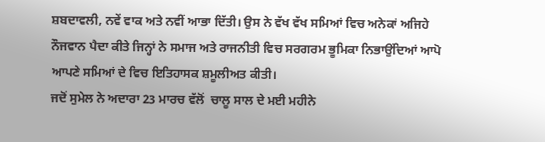ਸ਼ਬਦਾਵਲੀ, ਨਵੇਂ ਵਾਕ ਅਤੇ ਨਵੀਂ ਆਭਾ ਦਿੱਤੀ। ਉਸ ਨੇ ਵੱਖ ਵੱਖ ਸਮਿਆਂ ਵਿਚ ਅਨੇਕਾਂ ਅਜਿਹੇ ਨੌਜਵਾਨ ਪੈਦਾ ਕੀਤੇ ਜਿਨ੍ਹਾਂ ਨੇ ਸਮਾਜ ਅਤੇ ਰਾਜਨੀਤੀ ਵਿਚ ਸਰਗਰਮ ਭੂਮਿਕਾ ਨਿਭਾਉਂਦਿਆਂ ਆਪੋ ਆਪਣੇ ਸਮਿਆਂ ਦੇ ਵਿਚ ਇਤਿਹਾਸਕ ਸ਼ਮੂਲੀਅਤ ਕੀਤੀ।
ਜਦੋਂ ਸੁਮੇਲ ਨੇ ਅਦਾਰਾ 23 ਮਾਰਚ ਵੱਲੋਂ  ਚਾਲੂ ਸਾਲ ਦੇ ਮਈ ਮਹੀਨੇ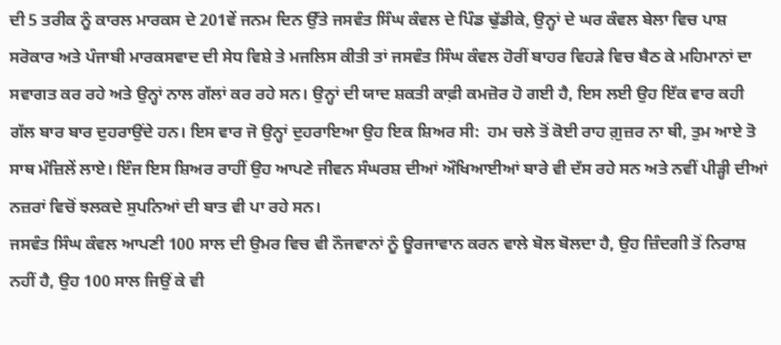ਦੀ 5 ਤਰੀਕ ਨੂੰ ਕਾਰਲ ਮਾਰਕਸ ਦੇ 201ਵੇਂ ਜਨਮ ਦਿਨ ਉੱਤੇ ਜਸਵੰਤ ਸਿੰਘ ਕੰਵਲ ਦੇ ਪਿੰਡ ਢੁੱਡੀਕੇ, ਉਨ੍ਹਾਂ ਦੇ ਘਰ ਕੰਵਲ ਬੇਲਾ ਵਿਚ ਪਾਸ਼ ਸਰੋਕਾਰ ਅਤੇ ਪੰਜਾਬੀ ਮਾਰਕਸਵਾਦ ਦੀ ਸੇਧ ਵਿਸ਼ੇ ਤੇ ਮਜਲਿਸ ਕੀਤੀ ਤਾਂ ਜਸਵੰਤ ਸਿੰਘ ਕੰਵਲ ਹੋਰੀਂ ਬਾਹਰ ਵਿਹੜੇ ਵਿਚ ਬੈਠ ਕੇ ਮਹਿਮਾਨਾਂ ਦਾ ਸਵਾਗਤ ਕਰ ਰਹੇ ਅਤੇ ਉਨ੍ਹਾਂ ਨਾਲ ਗੱਲਾਂ ਕਰ ਰਹੇ ਸਨ। ਉਨ੍ਹਾਂ ਦੀ ਯਾਦ ਸ਼ਕਤੀ ਕਾਫ਼ੀ ਕਮਜ਼ੋਰ ਹੋ ਗਈ ਹੈ, ਇਸ ਲਈ ਉਹ ਇੱਕ ਵਾਰ ਕਹੀ ਗੱਲ ਬਾਰ ਬਾਰ ਦੁਹਰਾਉਂਦੇ ਹਨ। ਇਸ ਵਾਰ ਜੋ ਉਨ੍ਹਾਂ ਦੁਹਰਾਇਆ ਉਹ ਇਕ ਸ਼ਿਅਰ ਸੀ:  ਹਮ ਚਲੇ ਤੋਂ ਕੋਈ ਰਾਹ ਗ਼ੁਜ਼ਰ ਨਾ ਥੀ, ਤੁਮ ਆਏ ਤੋ ਸਾਥ ਮੰਜ਼ਿਲੇਂ ਲਾਏ। ਇੰਜ ਇਸ ਸ਼ਿਅਰ ਰਾਹੀਂ ਉਹ ਆਪਣੇ ਜੀਵਨ ਸੰਘਰਸ਼ ਦੀਆਂ ਔਖਿਆਈਆਂ ਬਾਰੇ ਵੀ ਦੱਸ ਰਹੇ ਸਨ ਅਤੇ ਨਵੀਂ ਪੀੜ੍ਹੀ ਦੀਆਂ ਨਜ਼ਰਾਂ ਵਿਚੋਂ ਝਲਕਦੇ ਸੁਪਨਿਆਂ ਦੀ ਬਾਤ ਵੀ ਪਾ ਰਹੇ ਸਨ।
ਜਸਵੰਤ ਸਿੰਘ ਕੰਵਲ ਆਪਣੀ 100 ਸਾਲ ਦੀ ਉਮਰ ਵਿਚ ਵੀ ਨੌਜਵਾਨਾਂ ਨੂੰ ਊਰਜਾਵਾਨ ਕਰਨ ਵਾਲੇ ਬੋਲ ਬੋਲਦਾ ਹੈ, ਉਹ ਜ਼ਿੰਦਗੀ ਤੋਂ ਨਿਰਾਸ਼ ਨਹੀਂ ਹੈ, ਉਹ 100 ਸਾਲ ਜਿਉਂ ਕੇ ਵੀ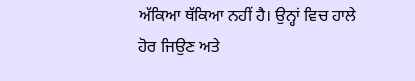ਅੱਕਿਆ ਥੱਕਿਆ ਨਹੀਂ ਹੈ। ਉਨ੍ਹਾਂ ਵਿਚ ਹਾਲੇ ਹੋਰ ਜਿਉਣ ਅਤੇ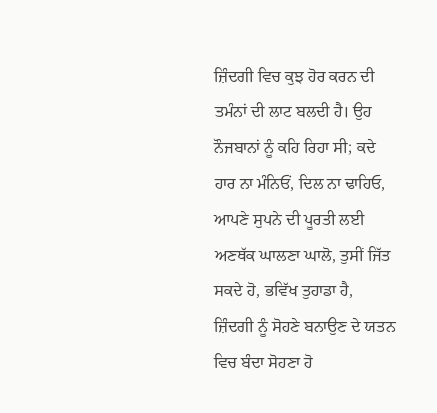ਜ਼ਿੰਦਗੀ ਵਿਚ ਕੁਝ ਹੋਰ ਕਰਨ ਦੀ ਤਮੰਨਾਂ ਦੀ ਲਾਟ ਬਲਦੀ ਹੈ। ਉਹ ਨੌਜਬਾਨਾਂ ਨੂੰ ਕਹਿ ਰਿਹਾ ਸੀ; ਕਦੇ ਹਾਰ ਨਾ ਮੰਨਿਓਂ, ਦਿਲ ਨਾ ਢਾਹਿਓ, ਆਪਣੇ ਸੁਪਨੇ ਦੀ ਪੂਰਤੀ ਲਈ ਅਣਥੱਕ ਘਾਲਣਾ ਘਾਲੋ, ਤੁਸੀਂ ਜਿੱਤ ਸਕਦੇ ਹੋ, ਭਵਿੱਖ ਤੁਹਾਡਾ ਹੈ, ਜ਼ਿੰਦਗੀ ਨੂੰ ਸੋਹਣੇ ਬਨਾਉਣ ਦੇ ਯਤਨ ਵਿਚ ਬੰਦਾ ਸੋਹਣਾ ਹੋ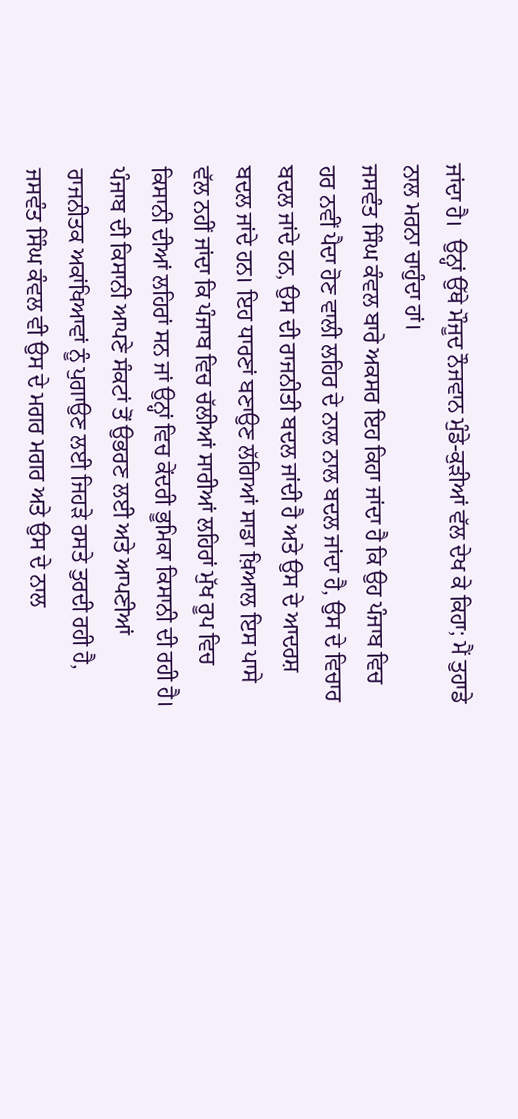ਜਾਂਦਾ ਹੈ।  ਉਨ੍ਹਾਂ ਉੱਥੇ ਮੌਜੂਦ ਨੌਜਵਾਨ ਮੁੰਡੇ-ਕੁੜੀਆਂ ਵੱਲ ਦੇਖ ਕੇ ਕਿਹਾ; ਮੈਂ ਤੁਹਾਡੇ ਨਾਲ ਮਰਨਾ ਚਾਹੁੰਦਾ ਹਾਂ।
ਜਸਵੰਤ ਸਿੰਘ ਕੰਵਲ ਬਾਰੇ ਅਕਸਰ ਇਹ ਕਿਹਾ ਜਾਂਦਾ ਹੈ ਕਿ ਉਹ ਪੰਜਾਬ ਵਿਚ ਹਰ ਨਵੀਂ ਪੈਦਾ ਹੋਣ ਵਾਲੀ ਲਹਿਰ ਦੇ ਨਾਲ ਨਾਲ ਬਦਲ ਜਾਂਦਾ ਹੈ, ਉਸ ਦੇ ਵਿਚਾਰ ਬਦਲ ਜਾਂਦੇ ਹਨ, ਉਸ ਦੀ ਰਾਜਨੀਤੀ ਬਦਲ ਜਾਂਦੀ ਹੈ ਅਤੇ ਉਸ ਦੇ ਆਦਰਸ਼ ਬਦਲ ਜਾਂਦੇ ਹਨ। ਇਹ ਧਾਰਣਾਂ ਬਣਾਉਣ ਲੱਗਿਆਂ ਸਾਡਾ ਖ਼ਿਆਲ ਇਸ ਪਾਸੇ ਵੱਲ ਨਹੀਂ ਜਾਂਦਾ ਕਿ ਪੰਜਾਬ ਵਿਚ ਚੱਲੀਆਂ ਸਾਰੀਆਂ ਲਹਿਰਾਂ ਮੁੱਖ ਰੂਪ ਵਿਚ ਕਿਸਾਨੀ ਦੀਆਂ ਲਹਿਰਾਂ ਸਨ ਜਾਂ ਉਨ੍ਹਾਂ ਵਿਚ ਕੇਂਦਰੀ ਭੂਮਿਕਾ ਕਿਸਾਨੀ ਦੀ ਰਹੀ ਹੈ। ਪੰਜਾਬ ਦੀ ਕਿਸਾਨੀ ਆਪਣੇ ਸੰਕਟਾਂ ਤੋਂ ਉਭਰਣ ਲਈ ਅਤੇ ਆਪਣੀਆਂ ਰਾਜਨੀਤਕ ਅਕਾਂਖਿਆਵਾਂ ਨੂੰ ਪੁਗਾਉਣ ਲਈ ਜਿਹੜੇ ਰਸਤੇ ਤੁਰਦੀ ਰਹੀ ਹੈ, ਜਸਵੰਤ ਸਿੰਘ ਕੰਵਲ ਵੀ ਉਸ ਦੇ ਮਗਰ ਮਗਰ ਅਤੇ ਉਸ ਦੇ ਨਾਲ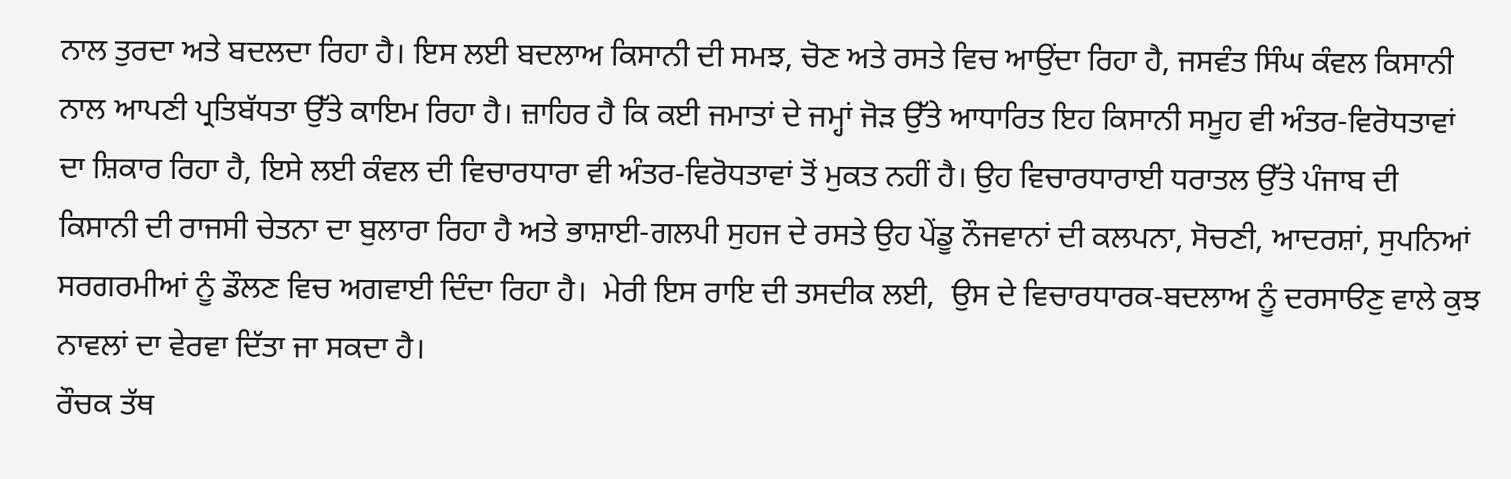ਨਾਲ ਤੁਰਦਾ ਅਤੇ ਬਦਲਦਾ ਰਿਹਾ ਹੈ। ਇਸ ਲਈ ਬਦਲਾਅ ਕਿਸਾਨੀ ਦੀ ਸਮਝ, ਚੋਣ ਅਤੇ ਰਸਤੇ ਵਿਚ ਆਉਂਦਾ ਰਿਹਾ ਹੈ, ਜਸਵੰਤ ਸਿੰਘ ਕੰਵਲ ਕਿਸਾਨੀ ਨਾਲ ਆਪਣੀ ਪ੍ਰਤਿਬੱਧਤਾ ਉੱਤੇ ਕਾਇਮ ਰਿਹਾ ਹੈ। ਜ਼ਾਹਿਰ ਹੈ ਕਿ ਕਈ ਜਮਾਤਾਂ ਦੇ ਜਮ੍ਹਾਂ ਜੋੜ ਉੱਤੇ ਆਧਾਰਿਤ ਇਹ ਕਿਸਾਨੀ ਸਮੂਹ ਵੀ ਅੰਤਰ-ਵਿਰੋਧਤਾਵਾਂ ਦਾ ਸ਼ਿਕਾਰ ਰਿਹਾ ਹੈ, ਇਸੇ ਲਈ ਕੰਵਲ ਦੀ ਵਿਚਾਰਧਾਰਾ ਵੀ ਅੰਤਰ-ਵਿਰੋਧਤਾਵਾਂ ਤੋਂ ਮੁਕਤ ਨਹੀਂ ਹੈ। ਉਹ ਵਿਚਾਰਧਾਰਾਈ ਧਰਾਤਲ ਉੱਤੇ ਪੰਜਾਬ ਦੀ ਕਿਸਾਨੀ ਦੀ ਰਾਜਸੀ ਚੇਤਨਾ ਦਾ ਬੁਲਾਰਾ ਰਿਹਾ ਹੈ ਅਤੇ ਭਾਸ਼ਾਈ-ਗਲਪੀ ਸੁਹਜ ਦੇ ਰਸਤੇ ਉਹ ਪੇਂਡੂ ਨੌਜਵਾਨਾਂ ਦੀ ਕਲਪਨਾ, ਸੋਚਣੀ, ਆਦਰਸ਼ਾਂ, ਸੁਪਨਿਆਂ ਸਰਗਰਮੀਆਂ ਨੂੰ ਡੌਲਣ ਵਿਚ ਅਗਵਾਈ ਦਿੰਦਾ ਰਿਹਾ ਹੈ।  ਮੇਰੀ ਇਸ ਰਾਇ ਦੀ ਤਸਦੀਕ ਲਈ,  ਉਸ ਦੇ ਵਿਚਾਰਧਾਰਕ-ਬਦਲਾਅ ਨੂੰ ਦਰਸਾੳਣੁ ਵਾਲੇ ਕੁਝ ਨਾਵਲਾਂ ਦਾ ਵੇਰਵਾ ਦਿੱਤਾ ਜਾ ਸਕਦਾ ਹੈ।
ਰੌਚਕ ਤੱਥ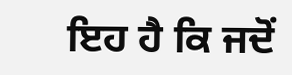ਇਹ ਹੈ ਕਿ ਜਦੋਂ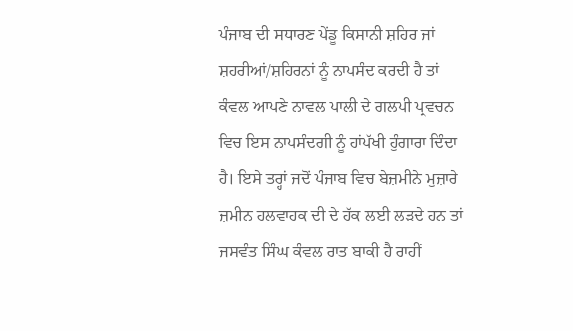ਪੰਜਾਬ ਦੀ ਸਧਾਰਣ ਪੇਂਡੂ ਕਿਸਾਨੀ ਸ਼ਹਿਰ ਜਾਂ ਸ਼ਹਰੀਆਂ/ਸ਼ਹਿਰਨਾਂ ਨੂੰ ਨਾਪਸੰਦ ਕਰਦੀ ਹੈ ਤਾਂ ਕੰਵਲ ਆਪਣੇ ਨਾਵਲ ਪਾਲੀ ਦੇ ਗਲਪੀ ਪ੍ਰਵਚਨ ਵਿਚ ਇਸ ਨਾਪਸੰਦਗੀ ਨੂੰ ਹਾਂਪੱਖੀ ਹੁੰਗਾਰਾ ਦਿੰਦਾ ਹੈ। ਇਸੇ ਤਰ੍ਹਾਂ ਜਦੋਂ ਪੰਜਾਬ ਵਿਚ ਬੇਜ਼ਮੀਨੇ ਮੁਜ਼ਾਰੇ ਜ਼ਮੀਨ ਹਲਵਾਹਕ ਦੀ ਦੇ ਹੱਕ ਲਈ ਲੜਦੇ ਹਨ ਤਾਂ ਜਸਵੰਤ ਸਿੰਘ ਕੰਵਲ ਰਾਤ ਬਾਕੀ ਹੈ ਰਾਹੀਂ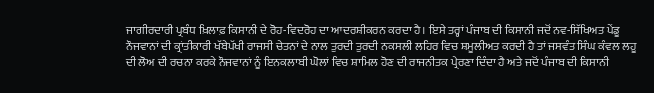ਜਾਗੀਰਦਾਰੀ ਪ੍ਰਬੰਧ ਖ਼ਿਲਾਫ਼ ਕਿਸਾਨੀ ਦੇ ਰੋਹ-ਵਿਦਰੋਹ ਦਾ ਆਦਰਸ਼ੀਕਰਨ ਕਰਦਾ ਹੈ। ਇਸੇ ਤਰ੍ਹਾਂ ਪੰਜਾਬ ਦੀ ਕਿਸਾਨੀ ਜਦੋਂ ਨਵ-ਸਿੱਖਿਅਤ ਪੇਂਡੂ ਨੌਜਵਾਨਾਂ ਦੀ ਕ੍ਰਾਂਤੀਕਾਰੀ ਖੱਬੇਪੱਖੀ ਰਾਜਸੀ ਚੇਤਨਾਂ ਦੇ ਨਾਲ ਤੁਰਦੀ ਤੁਰਦੀ ਨਕਸਲੀ ਲਹਿਰ ਵਿਚ ਸ਼ਮੂਲੀਅਤ ਕਰਦੀ ਹੈ ਤਾਂ ਜਸਵੰਤ ਸਿੰਘ ਕੰਵਲ ਲਹੂ ਦੀ ਲੋਅ ਦੀ ਰਚਨਾ ਕਰਕੇ ਨੌਜਵਾਨਾਂ ਨੂੰ ਇਨਕਲਾਬੀ ਘੋਲਾਂ ਵਿਚ ਸ਼ਾਮਿਲ ਹੋਣ ਦੀ ਰਾਜਨੀਤਕ ਪ੍ਰੇਰਣਾ ਦਿੰਦਾ ਹੈ ਅਤੇ ਜਦੋਂ ਪੰਜਾਬ ਦੀ ਕਿਸਾਨੀ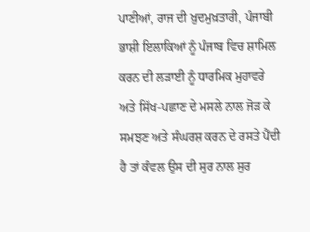ਪਾਣੀਆਂ, ਰਾਜ ਦੀ ਖ਼ੁਦਮੁਖ਼ਤਾਰੀ, ਪੰਜਾਬੀ ਭਾਸ਼ੀ ਇਲਾਕਿਆਂ ਨੂੰ ਪੰਜਾਬ ਵਿਚ ਸ਼ਾਮਿਲ ਕਰਨ ਦੀ ਲੜਾਈ ਨੂੰ ਧਾਰਮਿਕ ਮੁਹਾਵਰੇ ਅਤੇ ਸਿੱਖ-ਪਛਾਣ ਦੇ ਮਸਲੇ ਨਾਲ ਜੋੜ ਕੇ ਸਮਝਣ ਅਤੇ ਸੰਘਰਸ਼ ਕਰਨ ਦੇ ਰਸਤੇ ਪੈਂਦੀ ਹੈ ਤਾਂ ਕੰਵਲ ਉਸ ਦੀ ਸੁਰ ਨਾਲ ਸੁਰ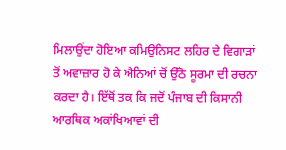ਮਿਲਾਉਂਦਾ ਹੋਇਆ ਕਮਿਉਨਿਸਟ ਲਹਿਰ ਦੇ ਵਿਗਾੜਾਂ ਤੋਂ ਅਵਾਜ਼ਾਰ ਹੋ ਕੇ ਐਨਿਆਂ ਚੋਂ ਉੱਠੋ ਸੂਰਮਾ ਦੀ ਰਚਨਾ ਕਰਦਾ ਹੈ। ਇੱਥੋਂ ਤਕ ਕਿ ਜਦੋਂ ਪੰਜਾਬ ਦੀ ਕਿਸਾਨੀ ਆਰਥਿਕ ਅਕਾਂਖਿਆਵਾਂ ਦੀ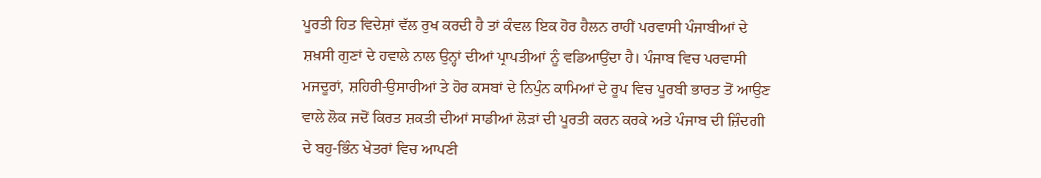ਪੂਰਤੀ ਹਿਤ ਵਿਦੇਸ਼ਾਂ ਵੱਲ ਰੁਖ ਕਰਦੀ ਹੈ ਤਾਂ ਕੰਵਲ ਇਕ ਹੋਰ ਹੈਲਨ ਰਾਹੀਂ ਪਰਵਾਸੀ ਪੰਜਾਬੀਆਂ ਦੇ ਸ਼ਖ਼ਸੀ ਗੁਣਾਂ ਦੇ ਹਵਾਲੇ ਨਾਲ ਉਨ੍ਹਾਂ ਦੀਆਂ ਪ੍ਰਾਪਤੀਆਂ ਨੂੰ ਵਡਿਆਉਂਦਾ ਹੈ। ਪੰਜਾਬ ਵਿਚ ਪਰਵਾਸੀ ਮਜਦੂਰਾਂ, ਸ਼ਹਿਰੀ-ਉਸਾਰੀਆਂ ਤੇ ਹੋਰ ਕਸਬਾਂ ਦੇ ਨਿਪੁੰਨ ਕਾਮਿਆਂ ਦੇ ਰੂਪ ਵਿਚ ਪੂਰਬੀ ਭਾਰਤ ਤੋਂ ਆਉਣ ਵਾਲੇ ਲੋਕ ਜਦੋਂ ਕਿਰਤ ਸ਼ਕਤੀ ਦੀਆਂ ਸਾਡੀਆਂ ਲੋੜਾਂ ਦੀ ਪੂਰਤੀ ਕਰਨ ਕਰਕੇ ਅਤੇ ਪੰਜਾਬ ਦੀ ਜ਼ਿੰਦਗੀ ਦੇ ਬਹੁ-ਭਿੰਨ ਖੇਤਰਾਂ ਵਿਚ ਆਪਣੀ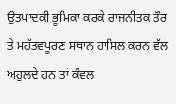ਉਤਪਾਦਕੀ ਭੂਮਿਕਾ ਕਰਕੇ ਰਾਜਨੀਤਕ ਤੌਰ ਤੇ ਮਹੱਤਵਪੂਰਣ ਸਥਾਨ ਹਾਸਿਲ ਕਰਨ ਵੱਲ ਅਹੁਲਦੇ ਹਨ ਤਾਂ ਕੰਵਲ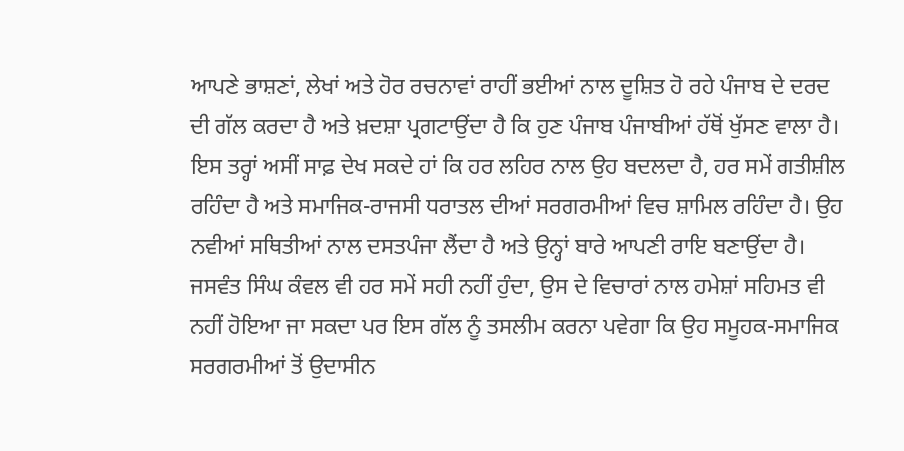ਆਪਣੇ ਭਾਸ਼ਣਾਂ, ਲੇਖਾਂ ਅਤੇ ਹੋਰ ਰਚਨਾਵਾਂ ਰਾਹੀਂ ਭਈਆਂ ਨਾਲ ਦੂਸ਼ਿਤ ਹੋ ਰਹੇ ਪੰਜਾਬ ਦੇ ਦਰਦ ਦੀ ਗੱਲ ਕਰਦਾ ਹੈ ਅਤੇ ਖ਼ਦਸ਼ਾ ਪ੍ਰਗਟਾਉਂਦਾ ਹੈ ਕਿ ਹੁਣ ਪੰਜਾਬ ਪੰਜਾਬੀਆਂ ਹੱਥੋਂ ਖੁੱਸਣ ਵਾਲਾ ਹੈ।  ਇਸ ਤਰ੍ਹਾਂ ਅਸੀਂ ਸਾਫ਼ ਦੇਖ ਸਕਦੇ ਹਾਂ ਕਿ ਹਰ ਲਹਿਰ ਨਾਲ ਉਹ ਬਦਲਦਾ ਹੈ, ਹਰ ਸਮੇਂ ਗਤੀਸ਼ੀਲ ਰਹਿੰਦਾ ਹੈ ਅਤੇ ਸਮਾਜਿਕ-ਰਾਜਸੀ ਧਰਾਤਲ ਦੀਆਂ ਸਰਗਰਮੀਆਂ ਵਿਚ ਸ਼ਾਮਿਲ ਰਹਿੰਦਾ ਹੈ। ਉਹ ਨਵੀਆਂ ਸਥਿਤੀਆਂ ਨਾਲ ਦਸਤਪੰਜਾ ਲੈਂਦਾ ਹੈ ਅਤੇ ਉਨ੍ਹਾਂ ਬਾਰੇ ਆਪਣੀ ਰਾਇ ਬਣਾਉਂਦਾ ਹੈ। ਜਸਵੰਤ ਸਿੰਘ ਕੰਵਲ ਵੀ ਹਰ ਸਮੇਂ ਸਹੀ ਨਹੀਂ ਹੁੰਦਾ, ਉਸ ਦੇ ਵਿਚਾਰਾਂ ਨਾਲ ਹਮੇਸ਼ਾਂ ਸਹਿਮਤ ਵੀ ਨਹੀਂ ਹੋਇਆ ਜਾ ਸਕਦਾ ਪਰ ਇਸ ਗੱਲ ਨੂੰ ਤਸਲੀਮ ਕਰਨਾ ਪਵੇਗਾ ਕਿ ਉਹ ਸਮੂਹਕ-ਸਮਾਜਿਕ ਸਰਗਰਮੀਆਂ ਤੋਂ ਉਦਾਸੀਨ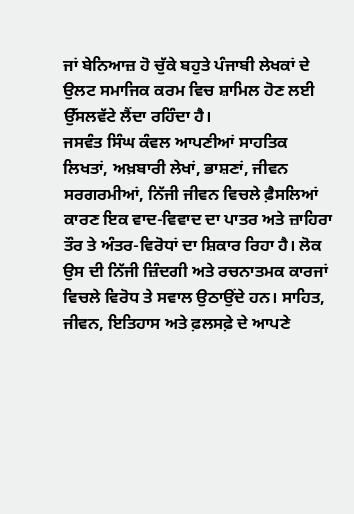ਜਾਂ ਬੇਨਿਆਜ਼ ਹੋ ਚੁੱਕੇ ਬਹੁਤੇ ਪੰਜਾਬੀ ਲੇਖਕਾਂ ਦੇ ਉਲਟ ਸਮਾਜਿਕ ਕਰਮ ਵਿਚ ਸ਼ਾਮਿਲ ਹੋਣ ਲਈ ਉੱਸਲਵੱਟੇ ਲੈਂਦਾ ਰਹਿੰਦਾ ਹੈ।
ਜਸਵੰਤ ਸਿੰਘ ਕੰਵਲ ਆਪਣੀਆਂ ਸਾਹਤਿਕ ਲਿਖਤਾਂ, ਅਖ਼ਬਾਰੀ ਲੇਖਾਂ, ਭਾਸ਼ਣਾਂ, ਜੀਵਨ ਸਰਗਰਮੀਆਂ, ਨਿੱਜੀ ਜੀਵਨ ਵਿਚਲੇ ਫ਼ੈਸਲਿਆਂ ਕਾਰਣ ਇਕ ਵਾਦ-ਵਿਵਾਦ ਦਾ ਪਾਤਰ ਅਤੇ ਜ਼ਾਹਿਰਾ ਤੌਰ ਤੇ ਅੰਤਰ-ਵਿਰੋਧਾਂ ਦਾ ਸ਼ਿਕਾਰ ਰਿਹਾ ਹੈ। ਲੋਕ ਉਸ ਦੀ ਨਿੱਜੀ ਜ਼ਿੰਦਗੀ ਅਤੇ ਰਚਨਾਤਮਕ ਕਾਰਜਾਂ ਵਿਚਲੇ ਵਿਰੋਧ ਤੇ ਸਵਾਲ ਉਠਾਉਂਦੇ ਹਨ। ਸਾਹਿਤ, ਜੀਵਨ, ਇਤਿਹਾਸ ਅਤੇ ਫ਼ਲਸਫ਼ੇ ਦੇ ਆਪਣੇ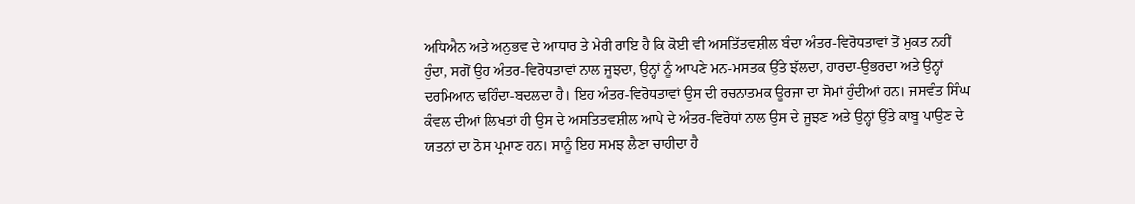ਅਧਿਐਨ ਅਤੇ ਅਨੁਭਵ ਦੇ ਆਧਾਰ ਤੇ ਮੇਰੀ ਰਾਇ ਹੈ ਕਿ ਕੋਈ ਵੀ ਅਸਤਿੱਤਵਸ਼ੀਲ ਬੰਦਾ ਅੰਤਰ-ਵਿਰੋਧਤਾਵਾਂ ਤੋਂ ਮੁਕਤ ਨਹੀਂ ਹੁੰਦਾ, ਸਗੋਂ ਉਹ ਅੰਤਰ-ਵਿਰੋਧਤਾਵਾਂ ਨਾਲ ਜੂਝਦਾ, ਉਨ੍ਹਾਂ ਨੂੰ ਆਪਣੇ ਮਨ-ਮਸਤਕ ਉੱਤੇ ਝੱਲਦਾ, ਹਾਰਦਾ-ਉਭਰਦਾ ਅਤੇ ਉਨ੍ਹਾਂ ਦਰਮਿਆਨ ਢਹਿੰਦਾ-ਬਦਲਦਾ ਹੈ। ਇਹ ਅੰਤਰ-ਵਿਰੋਧਤਾਵਾਂ ਉਸ ਦੀ ਰਚਨਾਤਮਕ ਊਰਜਾ ਦਾ ਸੋਮਾਂ ਹੁੰਦੀਆਂ ਹਨ। ਜਸਵੰਤ ਸਿੰਘ ਕੰਵਲ ਦੀਆਂ ਲਿਖਤਾਂ ਹੀ ਉਸ ਦੇ ਅਸਤਿਤਵਸ਼ੀਲ ਆਪੇ ਦੇ ਅੰਤਰ-ਵਿਰੋਧਾਂ ਨਾਲ ਉਸ ਦੇ ਜੂਝਣ ਅਤੇ ਉਨ੍ਹਾਂ ਉੱਤੇ ਕਾਬੂ ਪਾਉਣ ਦੇ ਯਤਨਾਂ ਦਾ ਠੋਸ ਪ੍ਰਮਾਣ ਹਨ। ਸਾਨੂੰ ਇਹ ਸਮਝ ਲੈਣਾ ਚਾਹੀਦਾ ਹੈ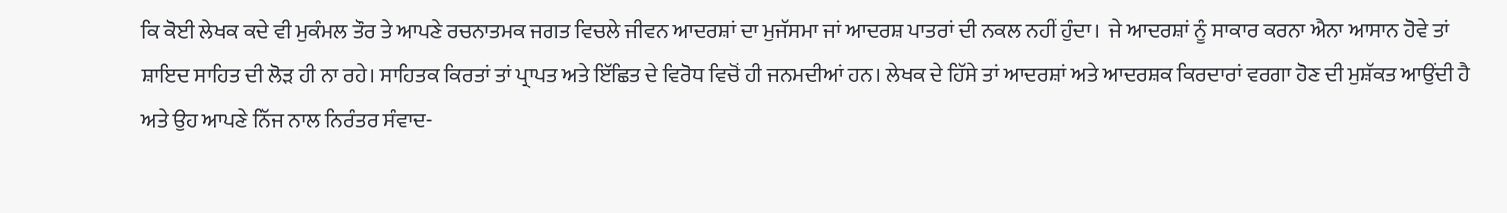ਕਿ ਕੋਈ ਲੇਖਕ ਕਦੇ ਵੀ ਮੁਕੰਮਲ ਤੌਰ ਤੇ ਆਪਣੇ ਰਚਨਾਤਮਕ ਜਗਤ ਵਿਚਲੇ ਜੀਵਨ ਆਦਰਸ਼ਾਂ ਦਾ ਮੁਜੱਸਮਾ ਜਾਂ ਆਦਰਸ਼ ਪਾਤਰਾਂ ਦੀ ਨਕਲ ਨਹੀਂ ਹੁੰਦਾ।  ਜੇ ਆਦਰਸ਼ਾਂ ਨੂੰ ਸਾਕਾਰ ਕਰਨਾ ਐਨਾ ਆਸਾਨ ਹੋਵੇ ਤਾਂ ਸ਼ਾਇਦ ਸਾਹਿਤ ਦੀ ਲੋੜ ਹੀ ਨਾ ਰਹੇ। ਸਾਹਿਤਕ ਕਿਰਤਾਂ ਤਾਂ ਪ੍ਰਾਪਤ ਅਤੇ ਇੱਛਿਤ ਦੇ ਵਿਰੋਧ ਵਿਚੋਂ ਹੀ ਜਨਮਦੀਆਂ ਹਨ। ਲੇਖਕ ਦੇ ਹਿੱਸੇ ਤਾਂ ਆਦਰਸ਼ਾਂ ਅਤੇ ਆਦਰਸ਼ਕ ਕਿਰਦਾਰਾਂ ਵਰਗਾ ਹੋਣ ਦੀ ਮੁਸ਼ੱਕਤ ਆਉਂਦੀ ਹੈ ਅਤੇ ਉਹ ਆਪਣੇ ਨਿੱਜ ਨਾਲ ਨਿਰੰਤਰ ਸੰਵਾਦ-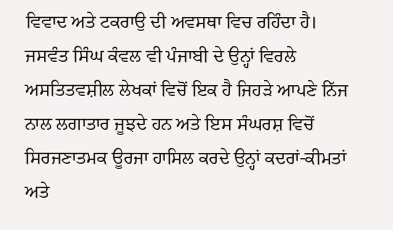ਵਿਵਾਦ ਅਤੇ ਟਕਰਾਉ ਦੀ ਅਵਸਥਾ ਵਿਚ ਰਹਿੰਦਾ ਹੈ। ਜਸਵੰਤ ਸਿੰਘ ਕੰਵਲ ਵੀ ਪੰਜਾਬੀ ਦੇ ਉਨ੍ਹਾਂ ਵਿਰਲੇ ਅਸਤਿਤਵਸ਼ੀਲ ਲੇਖਕਾਂ ਵਿਚੋਂ ਇਕ ਹੈ ਜਿਹੜੇ ਆਪਣੇ ਨਿੱਜ ਨਾਲ ਲਗਾਤਾਰ ਜੂਝਦੇ ਹਨ ਅਤੇ ਇਸ ਸੰਘਰਸ਼ ਵਿਚੋਂ ਸਿਰਜਣਾਤਮਕ ਊਰਜਾ ਹਾਸਿਲ ਕਰਦੇ ਉਨ੍ਹਾਂ ਕਦਰਾਂ-ਕੀਮਤਾਂ ਅਤੇ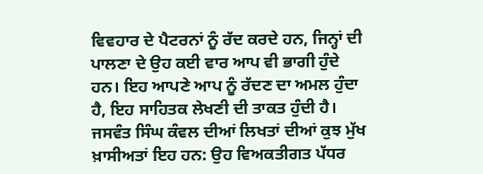ਵਿਵਹਾਰ ਦੇ ਪੈਟਰਨਾਂ ਨੂੰ ਰੱਦ ਕਰਦੇ ਹਨ, ਜਿਨ੍ਹਾਂ ਦੀ ਪਾਲਣਾ ਦੇ ਉਹ ਕਈ ਵਾਰ ਆਪ ਵੀ ਭਾਗੀ ਹੁੰਦੇ ਹਨ। ਇਹ ਆਪਣੇ ਆਪ ਨੂੰ ਰੱਦਣ ਦਾ ਅਮਲ ਹੁੰਦਾ ਹੈ, ਇਹ ਸਾਹਿਤਕ ਲੇਖਣੀ ਦੀ ਤਾਕਤ ਹੁੰਦੀ ਹੈ।
ਜਸਵੰਤ ਸਿੰਘ ਕੰਵਲ ਦੀਆਂ ਲਿਖਤਾਂ ਦੀਆਂ ਕੁਝ ਮੁੱਖ ਖ਼ਾਸੀਅਤਾਂ ਇਹ ਹਨ: ਉਹ ਵਿਅਕਤੀਗਤ ਪੱਧਰ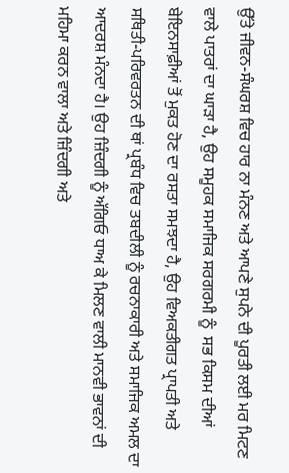ਉੱਤੇ ਜੀਵਨ-ਸੰਘਰਸ਼ ਵਿਚ ਹਾਰ ਨਾ ਮੰਨਣ ਅਤੇ ਆਪਣੇ ਸੁਪਨੇ ਦੀ ਪੂਰਤੀ ਲਈ ਮਰ ਮਿਟਣ ਵਾਲੇ ਪਾਤਰਾਂ ਦਾ ਘਾੜਾ ਹੈ, ਉਹ ਸਮੂਹਕ ਸਮਾਜਿਕ ਸਰਗਰਮੀ ਨੂੰ  ਸਭ ਕਿਸਮ ਦੀਆਂ ਬੇਇਨਸਾਫ਼ੀਆਂ ਤੋਂ ਮੁਕਤ ਹੋਣ ਦਾ ਰਸਤਾ ਸਮਝਦਾ ਹੈ, ਉਹ ਵਿਅਕਤੀਗਤ ਪ੍ਰਾਪਤੀ ਅਤੇ ਸਥਿਤੀ-ਪਰਿਵਰਤਨ ਦੀ ਥਾਂ ਪ੍ਰਬੰਧ ਵਿਚ ਤਬਦੀਲੀ ਨੂੰ ਰਚਨਾਕਾਰੀ ਅਤੇ ਸਮਾਜਿਕ ਅਮਲ ਦਾ ਆਦਰਸ਼ ਮੰਨਦਾ ਹੈ। ਉਹ ਜ਼ਿੰਦਗੀ ਨੂੰ ਅੱਗਿਓ ਧਾਅ ਕੇ ਮਿਲਣ ਵਾਲੀ ਮਾਨਵੀ ਭਾਵਨਾਂ ਦੀ ਮਹਿਮਾ ਕਰਨ ਵਾਲਾ ਅਤੇ ਜ਼ਿੰਦਗੀ ਅਤੇ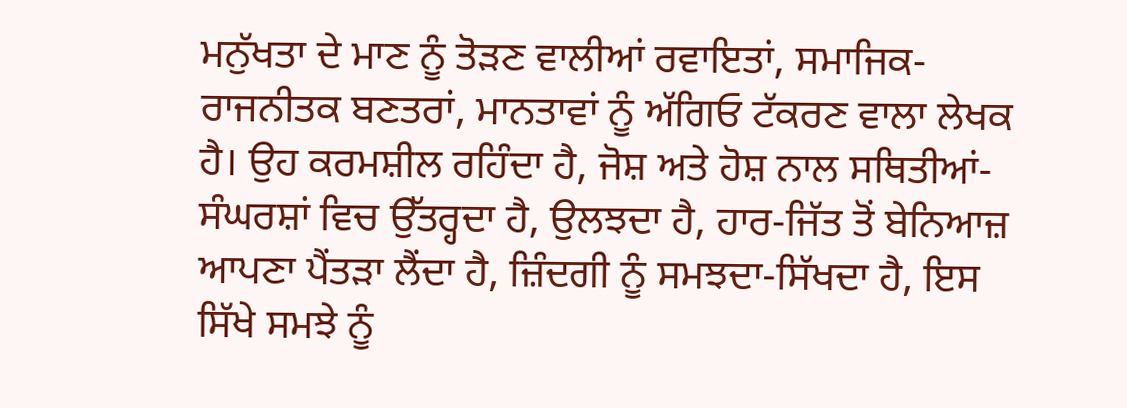ਮਨੁੱਖਤਾ ਦੇ ਮਾਣ ਨੂੰ ਤੋੜਣ ਵਾਲੀਆਂ ਰਵਾਇਤਾਂ, ਸਮਾਜਿਕ-ਰਾਜਨੀਤਕ ਬਣਤਰਾਂ, ਮਾਨਤਾਵਾਂ ਨੂੰ ਅੱਗਿਓ ਟੱਕਰਣ ਵਾਲਾ ਲੇਖਕ ਹੈ। ਉਹ ਕਰਮਸ਼ੀਲ ਰਹਿੰਦਾ ਹੈ, ਜੋਸ਼ ਅਤੇ ਹੋਸ਼ ਨਾਲ ਸਥਿਤੀਆਂ-ਸੰਘਰਸ਼ਾਂ ਵਿਚ ਉੱਤਰ੍ਹਦਾ ਹੈ, ਉਲਝਦਾ ਹੈ, ਹਾਰ-ਜਿੱਤ ਤੋਂ ਬੇਨਿਆਜ਼ ਆਪਣਾ ਪੈਂਤੜਾ ਲੈਂਦਾ ਹੈ, ਜ਼ਿੰਦਗੀ ਨੂੰ ਸਮਝਦਾ-ਸਿੱਖਦਾ ਹੈ, ਇਸ ਸਿੱਖੇ ਸਮਝੇ ਨੂੰ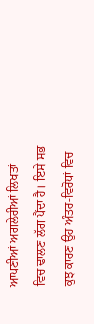ਆਪਣੀਆਂ ਅਗਲੇਰੀਆਂ ਲਿਖਤਾਂ ਵਿਚ ਢਾਲਣ ਲੱਗ ਪੈਂਦਾ ਹੈ। ਇਸੇ ਸਭ ਕੁਝ ਕਾਰਣ ਉਹ ਅੰਤਰ-ਵਿਰੋਧਾਂ ਵਿਚ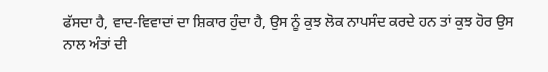ਫੱਸਦਾ ਹੈ, ਵਾਦ-ਵਿਵਾਦਾਂ ਦਾ ਸ਼ਿਕਾਰ ਹੁੰਦਾ ਹੈ, ਉਸ ਨੂੰ ਕੁਝ ਲੋਕ ਨਾਪਸੰਦ ਕਰਦੇ ਹਨ ਤਾਂ ਕੁਝ ਹੋਰ ਉਸ ਨਾਲ ਅੰਤਾਂ ਦੀ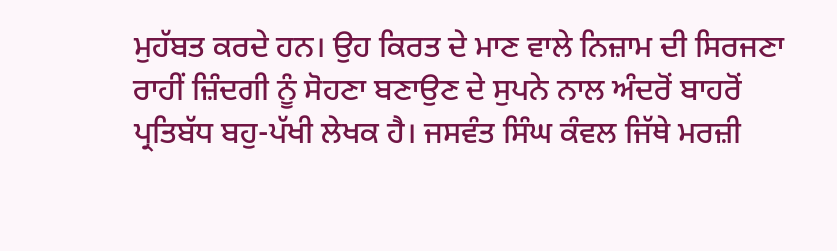ਮੁਹੱਬਤ ਕਰਦੇ ਹਨ। ਉਹ ਕਿਰਤ ਦੇ ਮਾਣ ਵਾਲੇ ਨਿਜ਼ਾਮ ਦੀ ਸਿਰਜਣਾ ਰਾਹੀਂ ਜ਼ਿੰਦਗੀ ਨੂੰ ਸੋਹਣਾ ਬਣਾਉਣ ਦੇ ਸੁਪਨੇ ਨਾਲ ਅੰਦਰੋਂ ਬਾਹਰੋਂ ਪ੍ਰਤਿਬੱਧ ਬਹੁ-ਪੱਖੀ ਲੇਖਕ ਹੈ। ਜਸਵੰਤ ਸਿੰਘ ਕੰਵਲ ਜਿੱਥੇ ਮਰਜ਼ੀ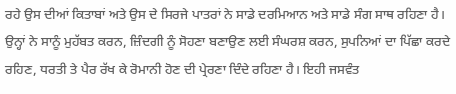ਰਹੇ ਉਸ ਦੀਆਂ ਕਿਤਾਬਾਂ ਅਤੇ ਉਸ ਦੇ ਸਿਰਜੇ ਪਾਤਰਾਂ ਨੇ ਸਾਡੇ ਦਰਮਿਆਨ ਅਤੇ ਸਾਡੇ ਸੰਗ ਸਾਥ ਰਹਿਣਾ ਹੈ। ਉਨ੍ਹਾਂ ਨੇ ਸਾਨੂੰ ਮੁਹੱਬਤ ਕਰਨ, ਜ਼ਿੰਦਗੀ ਨੂੰ ਸੋਹਣਾ ਬਣਾਉਣ ਲਈ ਸੰਘਰਸ਼ ਕਰਨ, ਸੁਪਨਿਆਂ ਦਾ ਪਿੱਛਾ ਕਰਦੇ ਰਹਿਣ, ਧਰਤੀ ਤੇ ਪੈਰ ਰੱਖ ਕੇ ਰੋਮਾਨੀ ਹੋਣ ਦੀ ਪ੍ਰੇਰਣਾ ਦਿੰਦੇ ਰਹਿਣਾ ਹੈ। ਇਹੀ ਜਸਵੰਤ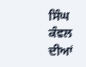ਸਿੰਘ ਕੰਵਲ ਦੀਆਂ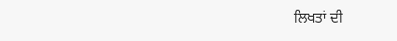ਲਿਖਤਾਂ ਦੀ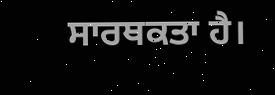ਸਾਰਥਕਤਾ ਹੈ।